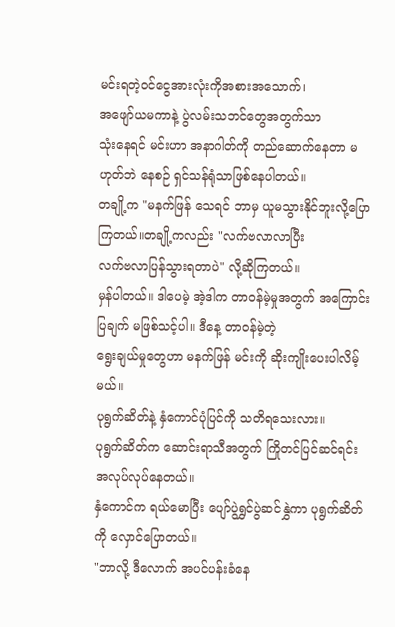မင်းရတဲ့ဝင်ငွေအားလုံးကိုအစားအသောက်၊
အဖျော်ယမကာနဲ့ ပွဲလမ်းသဘင်တွေအတွက်သာ
သုံးနေရင် မင်းဟာ အနာဂါတ်ကို တည်ဆောက်နေတာ မဟုတ်ဘဲ နေစဉ် ရှင်သန်ရုံသာဖြစ်နေပါတယ်။
တချို့က "မနက်ဖြန် သေရင် ဘာမှ ယူမသွားနိုင်ဘူးလို့ပြောကြတယ်။တချို့ကလည်း "လက်ဗလာလာပြီး
လက်ဗလာပြန်သွားရတာပဲ" လို့ဆိုကြတယ်။
မှန်ပါတယ်။ ဒါပေမဲ့ အဲ့ဒါက တာဝန်မဲ့မှုအတွက် အကြောင်းပြချက် မဖြစ်သင့်ပါ။ ဒီနေ့ တာဝန်မဲ့တဲ့
ရွေးချယ်မှုတွေဟာ မနက်ဖြန် မင်းကို ဆိုးကျိုးပေးပါလိမ့်မယ်။
ပုရွက်ဆိတ်နဲ့ နှံကောင်ပုံပြင်ကို သတိရသေးလား။
ပုရွက်ဆိတ်က ဆောင်းရာသီအတွက် ကြိုတင်ပြင်ဆင်ရင်း အလုပ်လုပ်နေတယ်။
နှံကောင်က ရယ်မောပြီး ပျော်ပွဲရွှင်ပွဲဆင်နွှဲကာ ပုရွက်ဆိတ်ကို လှောင်ပြောတယ်။
"ဘာလို့ ဒီလောက် အပင်ပန်းခံနေ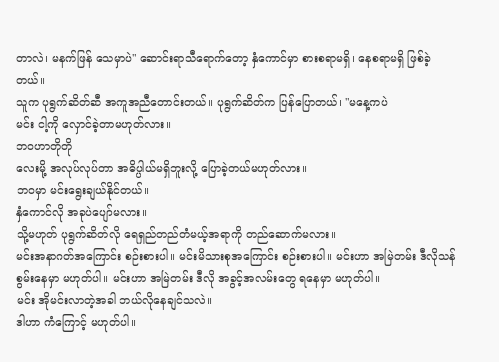တာလဲ၊ မနက်ဖြန် သေမှာပဲ" ဆောင်းရာသီရောက်တော့ နှံကောင်မှာ စားစရာမရှိ၊ နေစရာမရှိ ဖြစ်ခဲ့တယ်။
သူက ပုရွက်ဆိတ်ဆီ အကူအညီတောင်းတယ်။ ပုရွက်ဆိတ်က ပြန်ပြောတယ်၊ "မနေ့ကပဲ
မင်း ငါ့ကို လှောင်ခဲ့တာမဟုတ်လား။
ဘဝဟာတိုတို
လေးမို့ အလုပ်လုပ်တာ အဓိပ္ပါယ်မရှိဘူးလို့ ပြောခဲ့တယ်မဟုတ်လား။
ဘဝမှာ မင်းရွေးချယ်နိုင်တယ်။
နှံကောင်လို အခုပဲပျော်မလား။
သို့မဟုတ် ပုရွက်ဆိတ်လို ရေရှည်တည်တံမယ့်အရာကို တည်ဆောက်မလား။
မင်းအနာဂတ်အကြောင်း စဉ်းစားပါ။ မင်းမိသားစုအကြောင်း စဉ်းစားပါ။ မင်းဟာ အမြဲတမ်း ဒီလိုသန်စွမ်းနေမှာ မဟုတ်ပါ။ မင်းဟာ အမြဲတမ်း ဒီလို အခွင့်အလမ်းတွေ ရနေမှာ မဟုတ်ပါ။
မင်း အိုမင်းလာတဲ့အခါ ဘယ်လိုနေချင်သလဲ။
ဒါဟာ ကံကြောင့် မဟုတ်ပါ။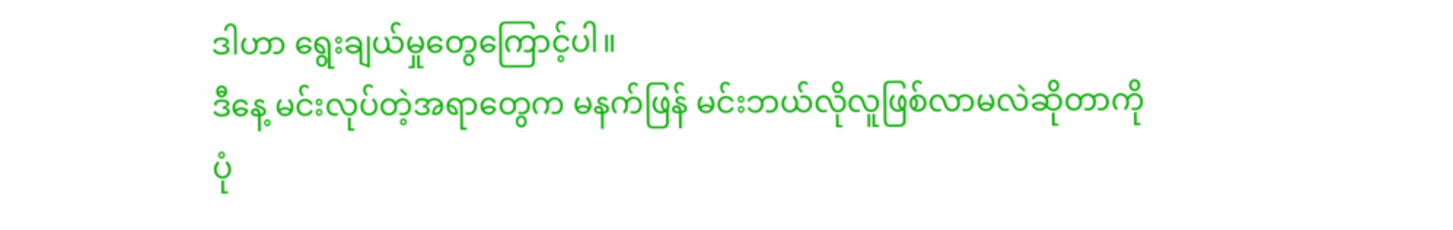ဒါဟာ ရွေးချယ်မှုတွေကြောင့်ပါ။
ဒီနေ့ မင်းလုပ်တဲ့အရာတွေက မနက်ဖြန် မင်းဘယ်လိုလူဖြစ်လာမလဲဆိုတာကို ပုံ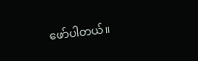ဖော်ပါတယ်။